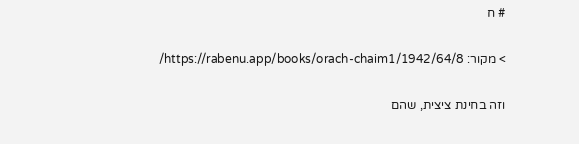# ח

> מקור: https://rabenu.app/books/orach-chaim1/1942/64/8/

וזה בחינת ציצית, שהם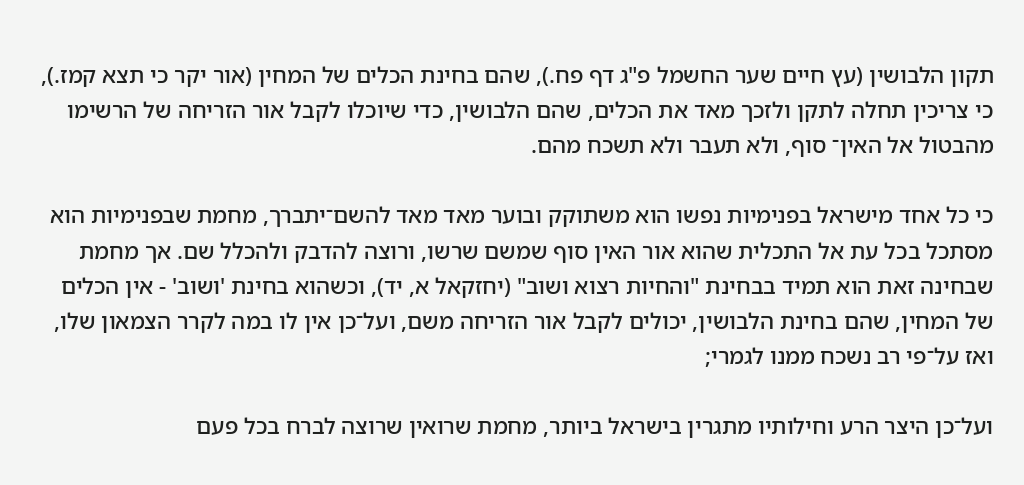תקון הלבושין (עץ חיים שער החשמל פ"ג דף פח.), שהם בחינת הכלים של המחין (אור יקר כי תצא קמז.), כי צריכין תחלה לתקן ולזכך מאד את הכלים, שהם הלבושין, כדי שיוכלו לקבל אור הזריחה של הרשימו מהבטול אל האין־ סוף, ולא תעבר ולא תשכח מהם.

כי כל אחד מישראל בפנימיות נפשו הוא משתוקק ובוער מאד מאד להשם־יתברך, מחמת שבפנימיות הוא מסתכל בכל עת אל התכלית שהוא אור האין סוף שמשם שרשו, ורוצה להדבק ולהכלל שם. אך מחמת שבחינה זאת הוא תמיד בבחינת "והחיות רצוא ושוב" (יחזקאל א, יד), וכשהוא בחינת 'ושוב' - אין הכלים של המחין, שהם בחינת הלבושין, יכולים לקבל אור הזריחה משם, ועל־כן אין לו במה לקרר הצמאון שלו, ואז על־פי רב נשכח ממנו לגמרי;

ועל־כן היצר הרע וחילותיו מתגרין בישראל ביותר, מחמת שרואין שרוצה לברח בכל פעם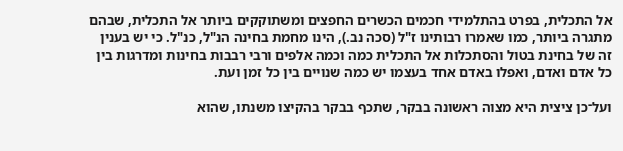אל התכלית, בפרט בהתלמידי חכמים הכשרים החפצים ומשתוקקים ביותר אל התכלית, שבהם מתגרה ביותר, כמו שאמרו רבותינו ז"ל (סכה נב.), הינו מחמת בחינה הנ"ל, כנ"ל. כי יש בענין זה של בחינת בטול והסתכלות אל התכלית כמה וכמה אלפים ורבי רבבות בחינות ומדרגות בין כל אדם ואדם, ואפלו באדם אחד בעצמו יש כמה שנויים בין כל זמן ועת.

ועל־כן ציצית היא מצוה ראשונה בבקר, שתכף בבקר בהקיצו משנתו, שהוא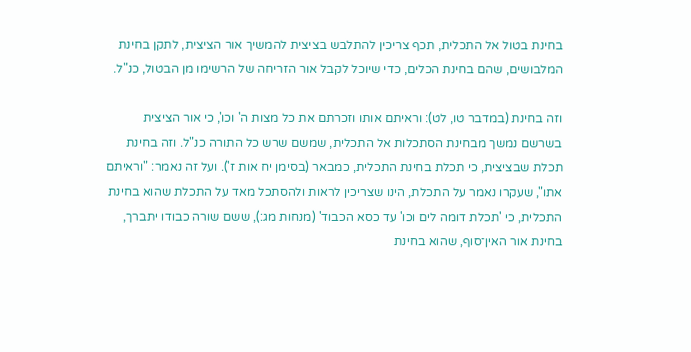בחינת בטול אל התכלית, תכף צריכין להתלבש בציצית להמשיך אור הציצית, לתקן בחינת המלבושים, שהם בחינת הכלים, כדי שיוכל לקבל אור הזריחה של הרשימו מן הבטול, כנ"ל.

וזה בחינת (במדבר טו, לט): וראיתם אותו וזכרתם את כל מצות ה' וכו', כי אור הציצית בשרשם נמשך מבחינת הסתכלות אל התכלית, שמשם שרש כל התורה כנ"ל. וזה בחינת תכלת שבציצית, כי תכלת בחינת התכלית, כמבאר (בסימן יח אות ז'). ועל זה נאמר: "וראיתם אתו", שעקרו נאמר על התכלת, הינו שצריכין לראות ולהסתכל מאד על התכלת שהוא בחינת התכלית, כי 'תכלת דומה לים וכו' עד כסא הכבוד' (מנחות מג:), ששם שורה כבודו יתברך, בחינת אור האין־סוף, שהוא בחינת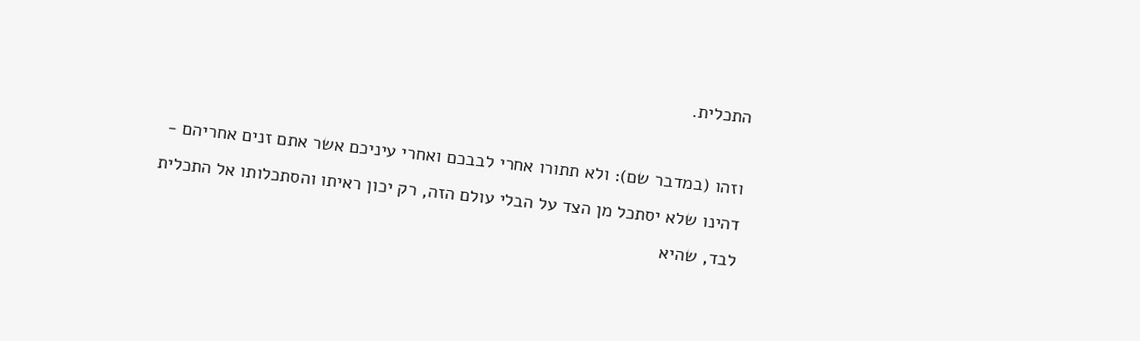התכלית.

וזהו (במדבר שם): ולא תתורו אחרי לבבכם ואחרי עיניכם אשר אתם זנים אחריהם - דהינו שלא יסתכל מן הצד על הבלי עולם הזה, רק יכון ראיתו והסתכלותו אל התכלית לבד, שהיא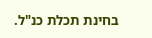בחינת תכלת כנ"ל.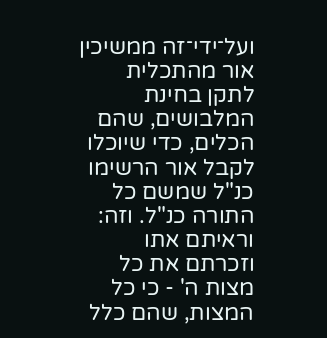ועל־ידי־זה ממשיכין אור מהתכלית לתקן בחינת המלבושים, שהם הכלים, כדי שיוכלו לקבל אור הרשימו כנ"ל שמשם כל התורה כנ"ל. וזה: וראיתם אתו וזכרתם את כל מצות ה' - כי כל המצות, שהם כלל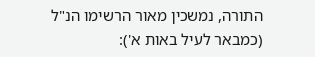התורה, נמשכין מאור הרשימו הנ"ל (כמבאר לעיל באות א'):